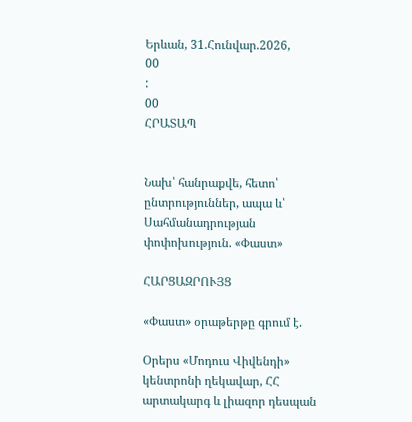Երևան, 31.Հունվար.2026,
00
:
00
ՀՐԱՏԱՊ


Նախ՝ հանրաքվե, հետո՝ ընտրություններ, ապա և՝ Սահմանադրության փոփոխություն. «Փաստ»

ՀԱՐՑԱԶՐՈՒՅՑ

«Փաստ» օրաթերթը գրում է.

Օրերս «Մոդուս Վիվենդի» կենտրոնի ղեկավար, ՀՀ արտակարգ և լիազոր դեսպան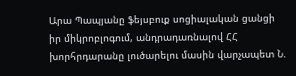Արա Պապյանը ֆեյսբուք սոցիալական ցանցի իր միկրոբլոգում, անդրադառնալով ՀՀ խորհրդարանը լուծարելու մասին վարչապետ Ն.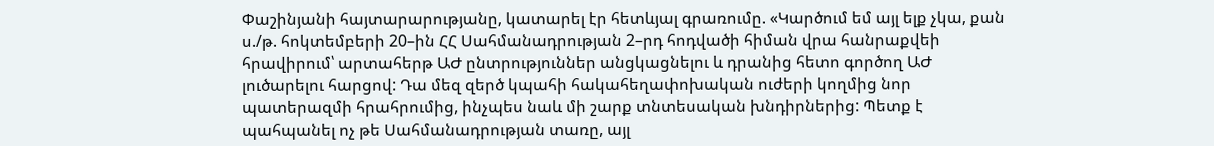Փաշինյանի հայտարարությանը, կատարել էր հետևյալ գրառումը. «Կարծում եմ այլ ելք չկա, քան ս./թ. հոկտեմբերի 20–ին ՀՀ Սահմանադրության 2–րդ հոդվածի հիման վրա հանրաքվեի հրավիրում՝ արտահերթ ԱԺ ընտրություններ անցկացնելու և դրանից հետո գործող ԱԺ լուծարելու հարցով: Դա մեզ զերծ կպահի հակահեղափոխական ուժերի կողմից նոր պատերազմի հրահրումից, ինչպես նաև մի շարք տնտեսական խնդիրներից: Պետք է պահպանել ոչ թե Սահմանադրության տառը, այլ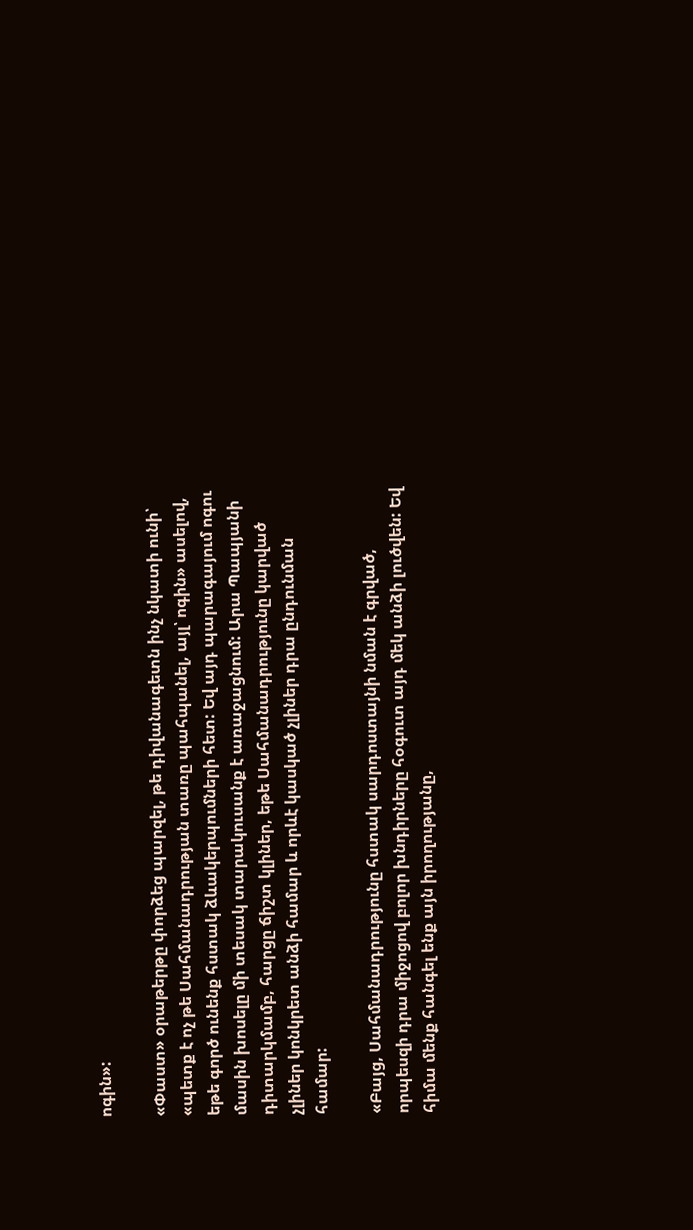ոգին»:

«Փաստ» օրաթերթը փորձեց պարզել, թե դիվանագետն ինչ նկատի ունի՝ «պետք է ոչ թե Սահմանադրության տառը պահպանել, այլ՝ ոգին» ասելով, եթե գործ ունենք հստակ ձևակերպումների հետ: Եվ այդ պարագայում ոգու մասին խոսելը մի տեսակ տարակուսանք է առաջացնում: Արա Պապյանի դիտարկմամբ, հարցը ճիշտ կլիներ, եթե Սահմանադրությունը կարված չլիներ կոնկրետ անձի համար և որևէ կասկած չլիներ դրա ընդունման համար:

«Բայց, Սահմանադրությունը հստակ սարդոստայնի նման է գրված, որպեսզի դրա միջոցով բոլոր խնդիրները հօգուտ այդ մեկ անձի լուծվեն: Եվ հիմա մենք հանգել ենք այն իրողությանը,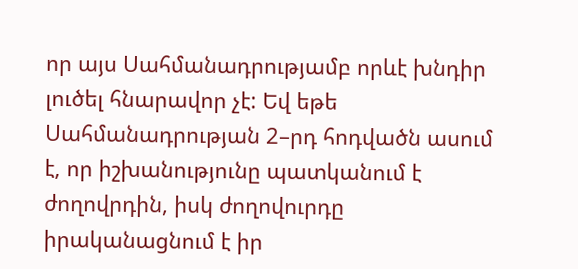որ այս Սահմանադրությամբ որևէ խնդիր լուծել հնարավոր չէ: Եվ եթե Սահմանադրության 2–րդ հոդվածն ասում է, որ իշխանությունը պատկանում է ժողովրդին, իսկ ժողովուրդը իրականացնում է իր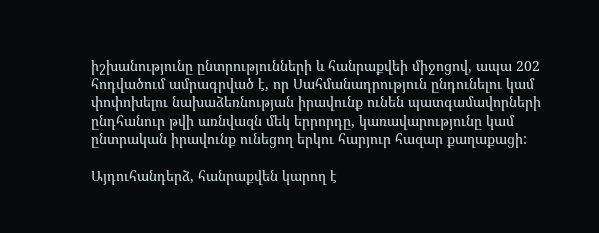իշխանությունը ընտրությունների և հանրաքվեի միջոցով, ապա 202 հոդվածում ամրագրված է, որ Սահմանադրություն ընդունելու կամ փոփոխելու նախաձեռնության իրավունք ունեն պատգամավորների ընդհանուր թվի առնվազն մեկ երրորդը, կառավարությունը կամ ընտրական իրավունք ունեցող երկու հարյուր հազար քաղաքացի:

Այդուհանդերձ, հանրաքվեն կարող է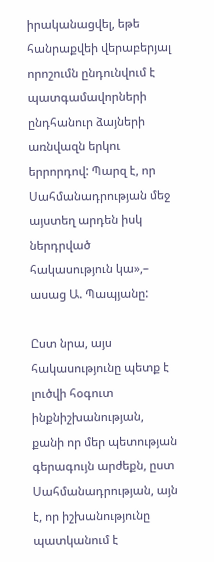իրականացվել, եթե հանրաքվեի վերաբերյալ որոշումն ընդունվում է պատգամավորների ընդհանուր ձայների առնվազն երկու երրորդով: Պարզ է, որ Սահմանադրության մեջ այստեղ արդեն իսկ ներդրված հակասություն կա»,– ասաց Ա. Պապյանը:

Ըստ նրա, այս հակասությունը պետք է լուծվի հօգուտ ինքնիշխանության, քանի որ մեր պետության գերագույն արժեքն, ըստ Սահմանադրության, այն է, որ իշխանությունը պատկանում է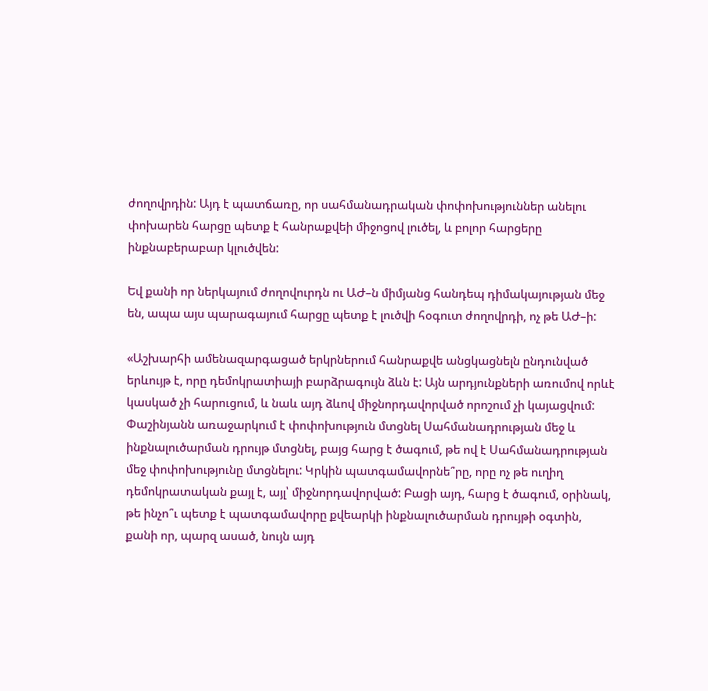ժողովրդին: Այդ է պատճառը, որ սահմանադրական փոփոխություններ անելու փոխարեն հարցը պետք է հանրաքվեի միջոցով լուծել, և բոլոր հարցերը ինքնաբերաբար կլուծվեն:

Եվ քանի որ ներկայում ժողովուրդն ու ԱԺ–ն միմյանց հանդեպ դիմակայության մեջ են, ապա այս պարագայում հարցը պետք է լուծվի հօգուտ ժողովրդի, ոչ թե ԱԺ–ի:

«Աշխարհի ամենազարգացած երկրներում հանրաքվե անցկացնելն ընդունված երևույթ է, որը դեմոկրատիայի բարձրագույն ձևն է: Այն արդյունքների առումով որևէ կասկած չի հարուցում, և նաև այդ ձևով միջնորդավորված որոշում չի կայացվում: Փաշինյանն առաջարկում է փոփոխություն մտցնել Սահմանադրության մեջ և ինքնալուծարման դրույթ մտցնել, բայց հարց է ծագում, թե ով է Սահմանադրության մեջ փոփոխությունը մտցնելու: Կրկին պատգամավորնե՞րը, որը ոչ թե ուղիղ դեմոկրատական քայլ է, այլ՝ միջնորդավորված: Բացի այդ, հարց է ծագում, օրինակ, թե ինչո՞ւ պետք է պատգամավորը քվեարկի ինքնալուծարման դրույթի օգտին, քանի որ, պարզ ասած, նույն այդ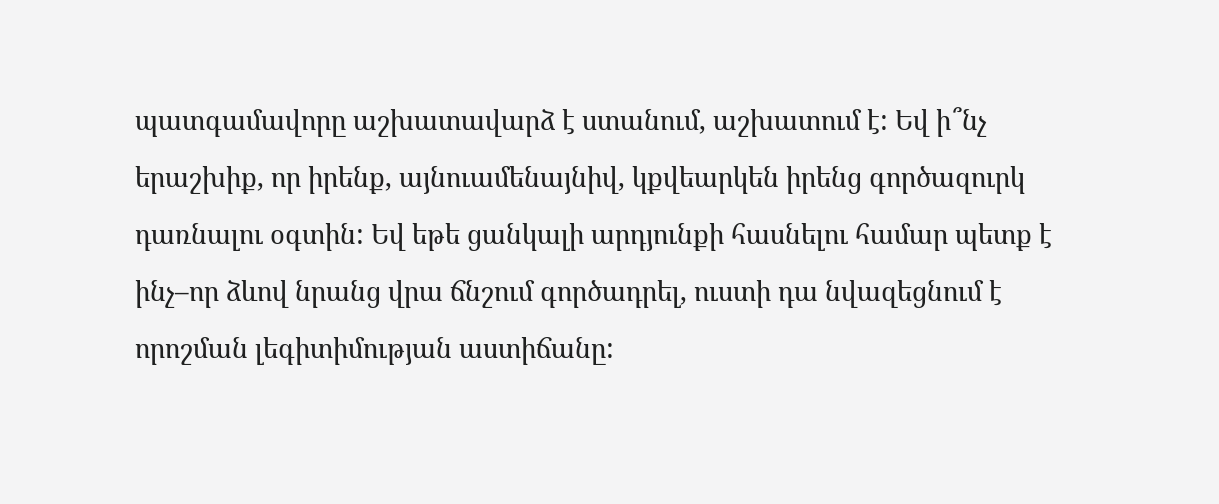պատգամավորը աշխատավարձ է ստանում, աշխատում է: Եվ ի՞նչ երաշխիք, որ իրենք, այնուամենայնիվ, կքվեարկեն իրենց գործազուրկ դառնալու օգտին: Եվ եթե ցանկալի արդյունքի հասնելու համար պետք է ինչ–որ ձևով նրանց վրա ճնշում գործադրել, ուստի դա նվազեցնում է որոշման լեգիտիմության աստիճանը: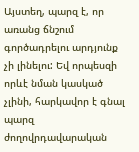Այստեղ, պարզ է, որ առանց ճնշում գործադրելու արդյունք չի լինելու: Եվ որպեսզի որևէ նման կասկած չլինի, հարկավոր է գնալ պարզ ժողովրդավարական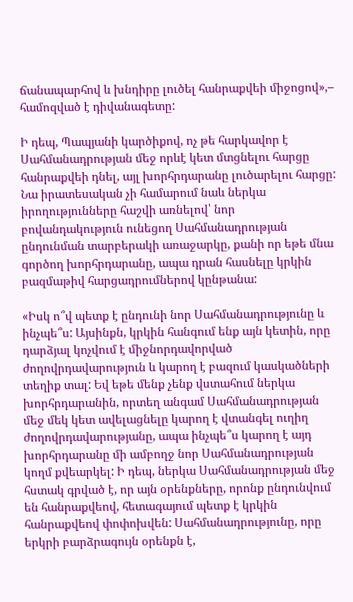ճանապարհով և խնդիրը լուծել հանրաքվեի միջոցով»,– համոզված է դիվանագետը:

Ի դեպ, Պապյանի կարծիքով, ոչ թե հարկավոր է Սահմանադրության մեջ որևէ կետ մտցնելու հարցը հանրաքվեի դնել, այլ խորհրդարանը լուծարելու հարցը: Նա իրատեսական չի համարում նաև ներկա իրողությունները հաշվի առնելով՝ նոր բովանդակություն ունեցող Սահմանադրության ընդունման տարբերակի առաջարկը, քանի որ եթե մնա գործող խորհրդարանը, ապա դրան հասնելը կրկին բազմաթիվ հարցադրումներով կընթանա:

«Իսկ ո՞վ պետք է ընդունի նոր Սահմանադրությունը և ինչպե՞ս: Այսինքն, կրկին հանգում ենք այն կետին, որը դարձյալ կոչվում է միջնորդավորված ժողովրդավարություն և կարող է բազում կասկածների տեղիք տալ: Եվ եթե մենք չենք վստահում ներկա խորհրդարանին, որտեղ անգամ Սահմանադրության մեջ մեկ կետ ավելացնելը կարող է վտանգել ուղիղ ժողովրդավարությանը, ապա ինչպե՞ս կարող է այդ խորհրդարանը մի ամբողջ նոր Սահմանադրության կողմ քվեարկել: Ի դեպ, ներկա Սահմանադրության մեջ հստակ գրված է, որ այն օրենքները, որոնք ընդունվում են հանրաքվեով, հետագայում պետք է կրկին հանրաքվեով փոփոխվեն: Սահմանադրությունը, որը երկրի բարձրագույն օրենքն է,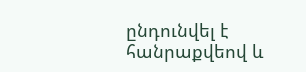ընդունվել է հանրաքվեով և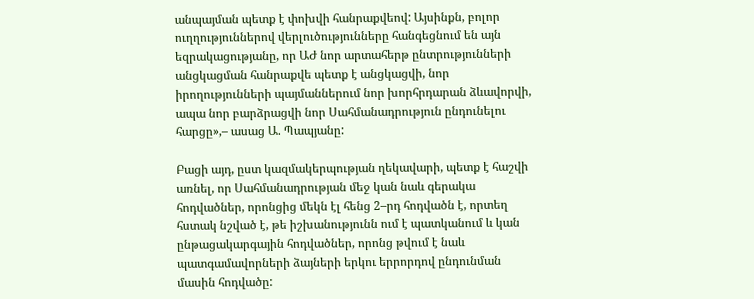անպայման պետք է փոխվի հանրաքվեով: Այսինքն, բոլոր ուղղություններով վերլուծությունները հանգեցնում են այն եզրակացությանը, որ ԱԺ նոր արտահերթ ընտրությունների անցկացման հանրաքվե պետք է անցկացվի, նոր իրողությունների պայմաններում նոր խորհրդարան ձևավորվի, ապա նոր բարձրացվի նոր Սահմանադրություն ընդունելու հարցը»,– ասաց Ա. Պապյանը:

Բացի այդ, ըստ կազմակերպության ղեկավարի, պետք է հաշվի առնել, որ Սահմանադրության մեջ կան նաև գերակա հոդվածներ, որոնցից մեկն էլ հենց 2–րդ հոդվածն է, որտեղ հստակ նշված է, թե իշխանությունն ում է պատկանում և կան ընթացակարգային հոդվածներ, որոնց թվում է նաև պատգամավորների ձայների երկու երրորդով ընդունման մասին հոդվածը: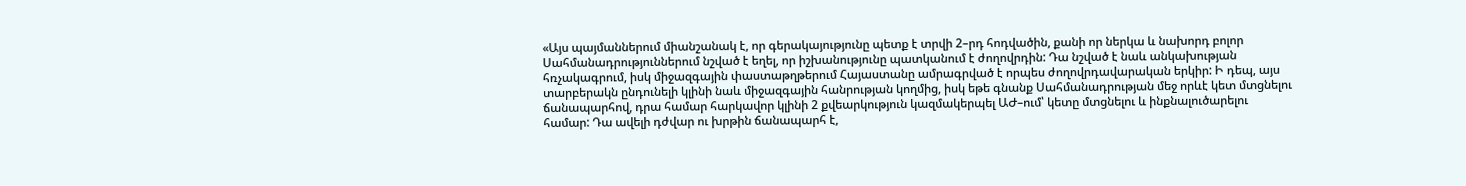«Այս պայմաններում միանշանակ է, որ գերակայությունը պետք է տրվի 2–րդ հոդվածին, քանի որ ներկա և նախորդ բոլոր Սահմանադրություններում նշված է եղել, որ իշխանությունը պատկանում է ժողովրդին: Դա նշված է նաև անկախության հռչակագրում, իսկ միջազգային փաստաթղթերում Հայաստանը ամրագրված է որպես ժողովրդավարական երկիր: Ի դեպ, այս տարբերակն ընդունելի կլինի նաև միջազգային հանրության կողմից, իսկ եթե գնանք Սահմանադրության մեջ որևէ կետ մտցնելու ճանապարհով, դրա համար հարկավոր կլինի 2 քվեարկություն կազմակերպել ԱԺ–ում՝ կետը մտցնելու և ինքնալուծարելու համար: Դա ավելի դժվար ու խրթին ճանապարհ է,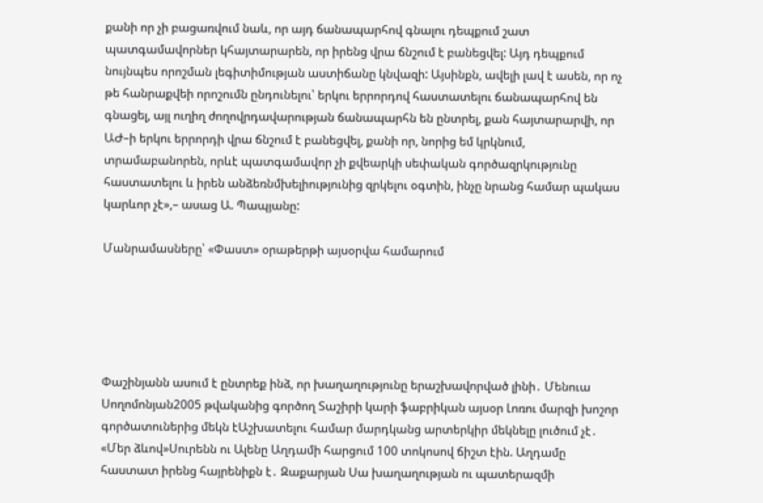քանի որ չի բացառվում նաև, որ այդ ճանապարհով գնալու դեպքում շատ պատգամավորներ կհայտարարեն, որ իրենց վրա ճնշում է բանեցվել: Այդ դեպքում նույնպես որոշման լեգիտիմության աստիճանը կնվազի: Այսինքն, ավելի լավ է ասեն, որ ոչ թե հանրաքվեի որոշումն ընդունելու՝ երկու երրորդով հաստատելու ճանապարհով են գնացել, այլ ուղիղ ժողովրդավարության ճանապարհն են ընտրել, քան հայտարարվի, որ ԱԺ–ի երկու երրորդի վրա ճնշում է բանեցվել, քանի որ, նորից եմ կրկնում, տրամաբանորեն, որևէ պատգամավոր չի քվեարկի սեփական գործազրկությունը հաստատելու և իրեն անձեռնմխելիությունից զրկելու օգտին, ինչը նրանց համար պակաս կարևոր չէ»,– ասաց Ա. Պապյանը:

Մանրամասները՝ «Փաստ» օրաթերթի այսօրվա համարում





Փաշինյանն ասում է ընտրեք ինձ, որ խաղաղությունը երաշխավորված լինի․ Մենուա Սողոմոնյան2005 թվականից գործող Տաշիրի կարի ֆաբրիկան այսօր Լոռու մարզի խոշոր գործատուներից մեկն էԱշխատելու համար մարդկանց արտերկիր մեկնելը լուծում չէ․ «Մեր ձևով»Սուրենն ու Ալենը Աղդամի հարցում 100 տոկոսով ճիշտ էին. Աղդամը հաստատ իրենց հայրենիքն է․ Զաքարյան Սա խաղաղության ու պատերազմի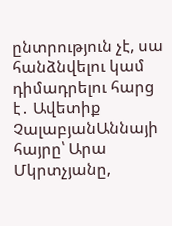ընտրություն չէ, սա հանձնվելու կամ դիմադրելու հարց է․ Ավետիք ՉալաբյանԱննայի հայրը՝ Արա Մկրտչյանը,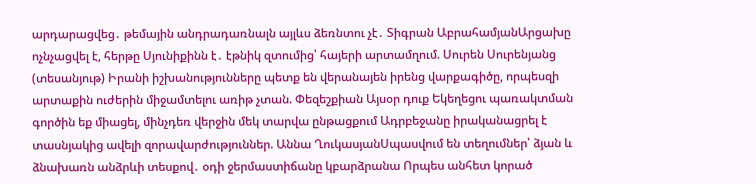արդարացվեց․ թեմային անդրադառնալն այլևս ձեռնտու չէ․ Տիգրան ԱբրահամյանԱրցախը ոչնչացվել է, հերթը Սյունիքինն է․ էթնիկ զտումից՝ հայերի արտամղում. Սուրեն Սուրենյանց (տեսանյութ) Իրանի իշխանությունները պետք են վերանայեն իրենց վարքագիծը, որպեսզի արտաքին ուժերին միջամտելու առիթ չտան. Փեզեշքիան Այսօր դուք Եկեղեցու պառակտման գործին եք միացել, մինչդեռ վերջին մեկ տարվա ընթացքում Ադրբեջանը իրականացրել է տասնյակից ավելի զորավարժություններ. Աննա ՂուկասյանՍպասվում են տեղումներ՝ ձյան և ձնախառն անձրևի տեսքով․ օդի ջերմաստիճանը կբարձրանա Որպես անհետ կորած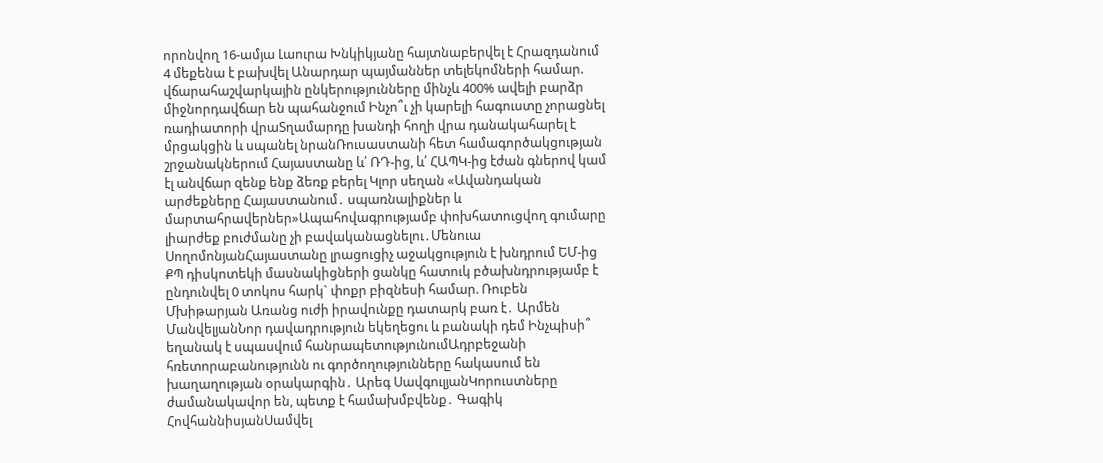որոնվող 16-ամյա Լաուրա Խնկիկյանը հայտնաբերվել է Հրազդանում 4 մեքենա է բախվել Անարդար պայմաններ տելեկոմների համար. վճարահաշվարկային ընկերությունները մինչև 400% ավելի բարձր միջնորդավճար են պահանջում Ինչո՞ւ չի կարելի հագուստը չորացնել ռադիատորի վրաՏղամարդը խանդի հողի վրա դանակահարել է մրցակցին և սպանել նրանՌուսաստանի հետ համագործակցության շրջանակներում Հայաստանը և՛ ՌԴ-ից, և՛ ՀԱՊԿ-ից էժան գներով կամ էլ անվճար զենք ենք ձեռք բերել Կլոր սեղան «Ավանդական արժեքները Հայաստանում․ սպառնալիքներ և մարտահրավերներ»Ապահովագրությամբ փոխհատուցվող գումարը լիարժեք բուժմանը չի բավականացնելու․Մենուա ՍողոմոնյանՀայաստանը լրացուցիչ աջակցություն է խնդրում ԵՄ-ից ՔՊ դիսկոտեկի մասնակիցների ցանկը հատուկ բծախնդրությամբ է ընդունվել 0 տոկոս հարկ` փոքր բիզնեսի համար. Ռուբեն Մխիթարյան Առանց ուժի իրավունքը դատարկ բառ է․ Արմեն ՄանվելյանՆոր դավադրություն եկեղեցու և բանակի դեմ Ինչպիսի՞ եղանակ է սպասվում հանրապետությունումԱդրբեջանի հռետորաբանությունն ու գործողությունները հակասում են խաղաղության օրակարգին․ Արեգ ՍավգուլյանԿորուստները ժամանակավոր են, պետք է համախմբվենք․ Գագիկ ՀովհաննիսյանՍամվել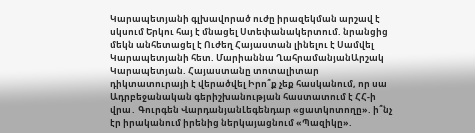Կարապետյանի գլխավորած ուժը իրազեկման արշավ է սկսում Երկու հայ է մնացել Ստեփանակերտում. նրանցից մեկն անհետացել է Ուժեղ Հայաստան լինելու է Սամվել Կարապետյանի հետ. Մարիաննա ՂահրամանյանԱրշակ Կարապետյան. Հայաստանը տոտալիտար դիկտատուրայի է վերածվել Իրո՞ք չեք հասկանում, որ սա Ադրբեջանական գերիշխանության հաստատում է ՀՀ-ի վրա․ Գուրգեն ՎարդանյանԼեգենդար «ցատկոտողը». ի՞նչ էր իրականում իրենից ներկայացնում «Պազիկը».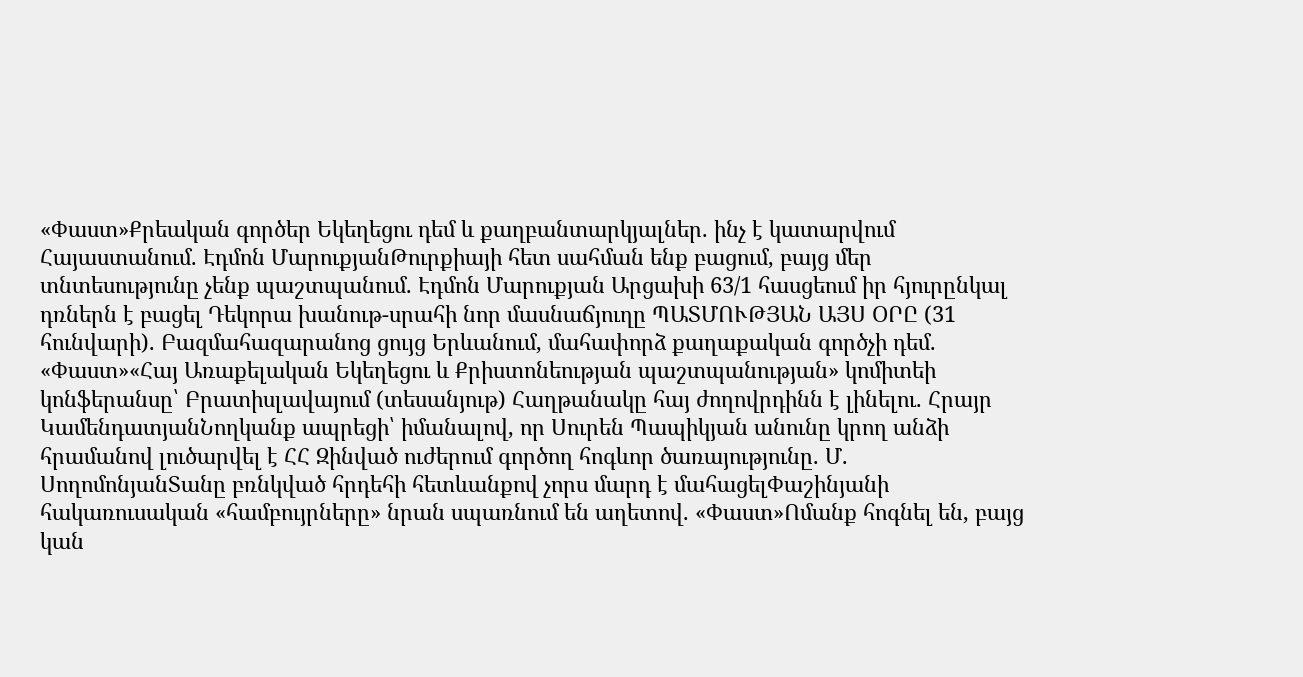«Փաստ»Քրեական գործեր Եկեղեցու դեմ և քաղբանտարկյալներ. ինչ է կատարվում Հայաստանում. Էդմոն ՄարուքյանԹուրքիայի հետ սահման ենք բացում, բայց մեր տնտեսությունը չենք պաշտպանում. Էդմոն Մարուքյան Արցախի 63/1 հասցեում իր հյուրընկալ դռներն է բացել Դեկորա խանութ-սրահի նոր մասնաճյուղը ՊԱՏՄՈՒԹՅԱՆ ԱՅՍ ՕՐԸ (31 հունվարի). Բազմահազարանոց ցույց Երևանում, մահափորձ քաղաքական գործչի դեմ. «Փաստ»«Հայ Առաքելական Եկեղեցու և Քրիստոնեության պաշտպանության» կոմիտեի կոնֆերանսը՝ Բրատիսլավայում (տեսանյութ) Հաղթանակը հայ ժողովրդինն է լինելու. Հրայր ԿամենդատյանՆողկանք ապրեցի՝ իմանալով, որ Սուրեն Պապիկյան անունը կրող անձի հրամանով լուծարվել է ՀՀ Զինված ուժերում գործող հոգևոր ծառայությունը. Մ. ՍողոմոնյանՏանը բռնկված հրդեհի հետևանքով չորս մարդ է մահացելՓաշինյանի հակառուսական «համբույրները» նրան սպառնում են աղետով. «Փաստ»Ոմանք հոգնել են, բայց կան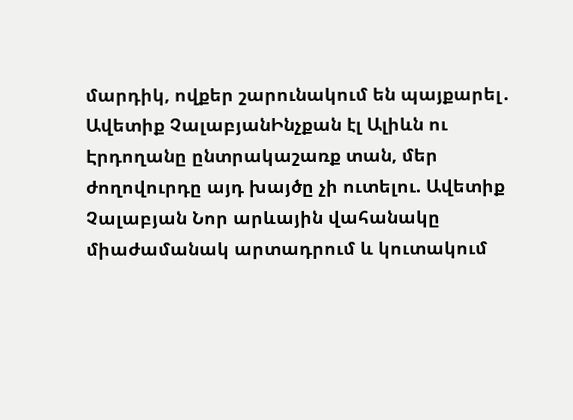մարդիկ, ովքեր շարունակում են պայքարել․ Ավետիք ՉալաբյանԻնչքան էլ Ալիևն ու Էրդողանը ընտրակաշառք տան, մեր ժողովուրդը այդ խայծը չի ուտելու. Ավետիք Չալաբյան Նոր արևային վահանակը միաժամանակ արտադրում և կուտակում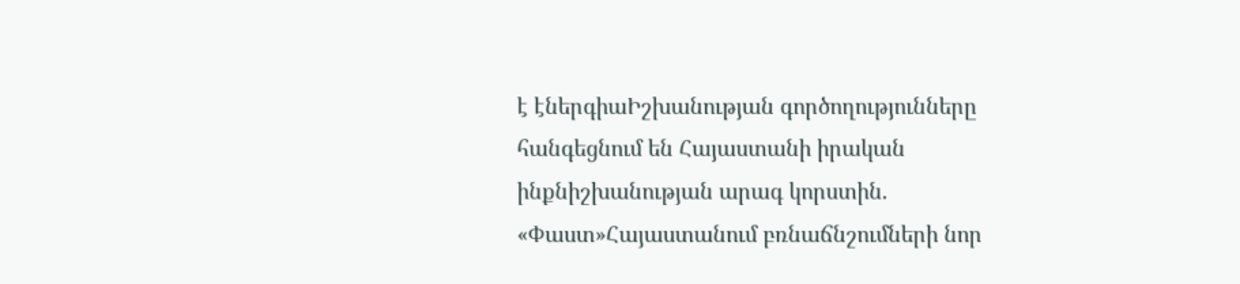է էներգիաԻշխանության գործողությունները հանգեցնում են Հայաստանի իրական ինքնիշխանության արագ կորստին. «Փաստ»Հայաստանում բռնաճնշումների նոր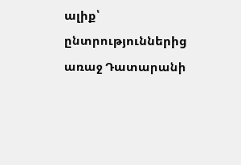ալիք՝ ընտրություններից առաջ Դատարանի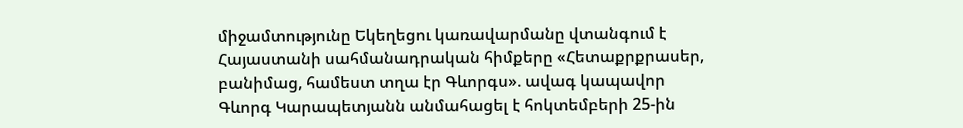միջամտությունը Եկեղեցու կառավարմանը վտանգում է Հայաստանի սահմանադրական հիմքերը «Հետաքրքրասեր, բանիմաց, համեստ տղա էր Գևորգս». ավագ կապավոր Գևորգ Կարապետյանն անմահացել է հոկտեմբերի 25-ին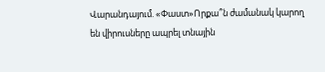Վարանդայում. «Փաստ»Որքա՞ն ժամանակ կարող են վիրուսները ապրել տնային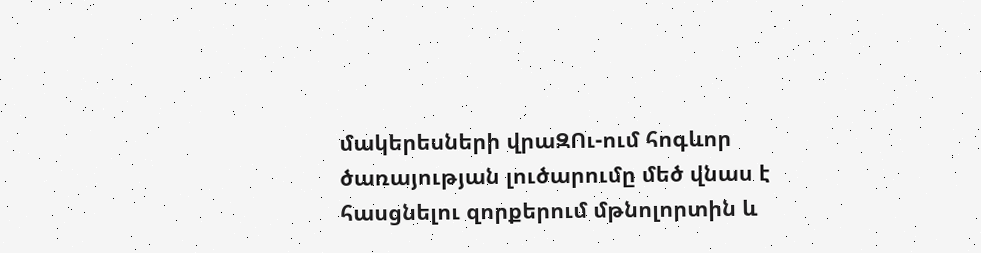մակերեսների վրաԶՈւ-ում հոգևոր ծառայության լուծարումը մեծ վնաս է հասցնելու զորքերում մթնոլորտին և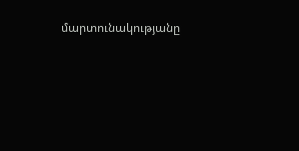մարտունակությանը